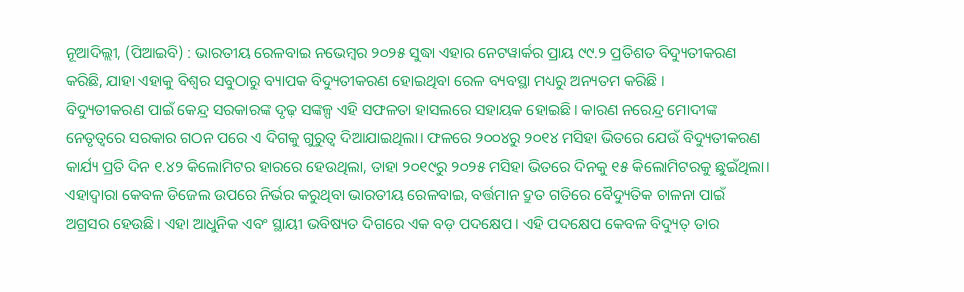ନୂଆଦିଲ୍ଲୀ, (ପିଆଇବି) : ଭାରତୀୟ ରେଳବାଇ ନଭେମ୍ବର ୨୦୨୫ ସୁଦ୍ଧା ଏହାର ନେଟୱାର୍କର ପ୍ରାୟ ୯୯.୨ ପ୍ରତିଶତ ବିଦ୍ୟୁତୀକରଣ କରିଛି, ଯାହା ଏହାକୁ ବିଶ୍ୱର ସବୁଠାରୁ ବ୍ୟାପକ ବିଦ୍ୟୁତୀକରଣ ହୋଇଥିବା ରେଳ ବ୍ୟବସ୍ଥା ମଧ୍ୟରୁ ଅନ୍ୟତମ କରିଛି ।
ବିଦ୍ୟୁତୀକରଣ ପାଇଁ କେନ୍ଦ୍ର ସରକାରଙ୍କ ଦୃଢ଼ ସଙ୍କଳ୍ପ ଏହି ସଫଳତା ହାସଲରେ ସହାୟକ ହୋଇଛି। କାରଣ ନରେନ୍ଦ୍ର ମୋଦୀଙ୍କ ନେତୃତ୍ୱରେ ସରକାର ଗଠନ ପରେ ଏ ଦିଗକୁ ଗୁରୁତ୍ୱ ଦିଆଯାଇଥିଲା। ଫଳରେ ୨୦୦୪ରୁ ୨୦୧୪ ମସିହା ଭିତରେ ଯେଉଁ ବିଦ୍ୟୁତୀକରଣ କାର୍ଯ୍ୟ ପ୍ରତି ଦିନ ୧.୪୨ କିଲୋମିଟର ହାରରେ ହେଉଥିଲା, ତାହା ୨୦୧୯ରୁ ୨୦୨୫ ମସିହା ଭିତରେ ଦିନକୁ ୧୫ କିଲୋମିଟରକୁ ଛୁଇଁଥିଲା। ଏହାଦ୍ୱାରା କେବଳ ଡିଜେଲ ଉପରେ ନିର୍ଭର କରୁଥିବା ଭାରତୀୟ ରେଳବାଇ, ବର୍ତ୍ତମାନ ଦ୍ରୁତ ଗତିରେ ବୈଦ୍ୟୁତିକ ଚାଳନା ପାଇଁ ଅଗ୍ରସର ହେଉଛି। ଏହା ଆଧୁନିକ ଏବଂ ସ୍ଥାୟୀ ଭବିଷ୍ୟତ ଦିଗରେ ଏକ ବଡ଼ ପଦକ୍ଷେପ। ଏହି ପଦକ୍ଷେପ କେବଳ ବିଦ୍ୟୁତ୍ ତାର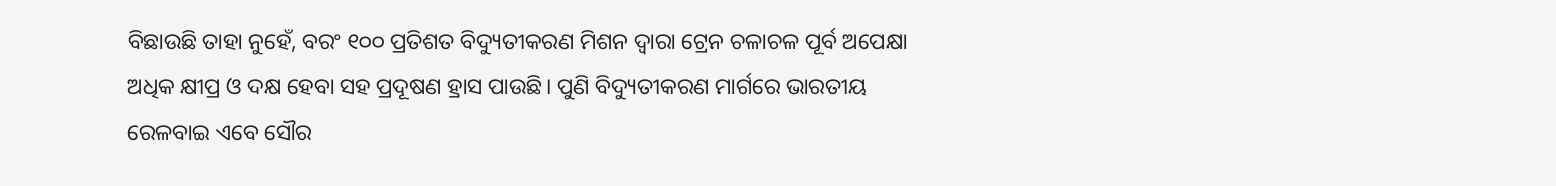ବିଛାଉଛି ତାହା ନୁହେଁ, ବରଂ ୧୦୦ ପ୍ରତିଶତ ବିଦ୍ୟୁତୀକରଣ ମିଶନ ଦ୍ୱାରା ଟ୍ରେନ ଚଳାଚଳ ପୂର୍ବ ଅପେକ୍ଷା ଅଧିକ କ୍ଷୀପ୍ର ଓ ଦକ୍ଷ ହେବା ସହ ପ୍ରଦୂଷଣ ହ୍ରାସ ପାଉଛି। ପୁଣି ବିଦ୍ୟୁତୀକରଣ ମାର୍ଗରେ ଭାରତୀୟ ରେଳବାଇ ଏବେ ସୌର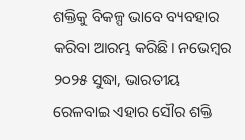ଶକ୍ତିକୁ ବିକଳ୍ପ ଭାବେ ବ୍ୟବହାର କରିବା ଆରମ୍ଭ କରିଛି। ନଭେମ୍ବର ୨୦୨୫ ସୁଦ୍ଧା, ଭାରତୀୟ ରେଳବାଇ ଏହାର ସୌର ଶକ୍ତି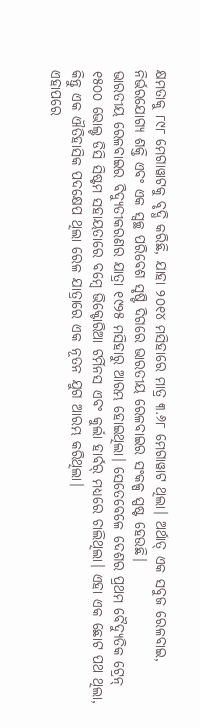କ୍ଷମତାକୁ ୮୯୮ ମେଗାୱାଟକୁ ବୃଦ୍ଧି କରିଛି, ଯାହା ୨୦୧୪ ମସିହାରେ ମାତ୍ର ୩.୬୮ ମେଗାୱାଟ ଥିଲା। ଅର୍ଥାତ୍ ଏକ ସବୁଜ ରେଳବାଇ, ନିର୍ଭରଯୋଗ୍ୟ ଶକ୍ତି ଏବଂ ଏକ ସ୍ୱଚ୍ଛ ପରିବେଶ ସୃଷ୍ଟି ଦିଗରେ ଭାରତୀୟ ରେଳବାଇର ସଂକଳ୍ପ ସ୍ପଷ୍ଟ ହେଉଛି।
ଭାରତୀୟ ରେଳବାଇର ବିଦ୍ୟୁତୀକରଣର ଯାତ୍ରା ୧୯୨୫ ମସିହାରୁ ଆରମ୍ଭ ହୋଇଥିଲା। ସେତେବେଳେ ଦେଶର ପ୍ରଥମ ବୈଦ୍ୟୁତିକ ଟ୍ରେନ୍ ୧୫୦୦ ଭୋଲ୍ଟ ଡିସି ସିଷ୍ଟମ ସହାୟତାରେ ବମ୍ବେ ଭିକ୍ଟୋରିଆ ଟର୍ମିନସ ଏବଂ କୁର୍ଲା ହାର୍ବର୍ ମଧ୍ୟରେ ଚାଲିଥିଲା। ଏହା ଏକ ଛୋଟ ପଥ ଥିଲା, କିନ୍ତୁ ଏକ ଐତିହାସିକ ପଦକ୍ଷେପ ଥିଲା ରେଳ ଯାତ୍ରାରେ ଏକ ନୂତନ ଯୁଗ ଆରମ୍ଭ କରିଥିଲା।
ଏହାପରେ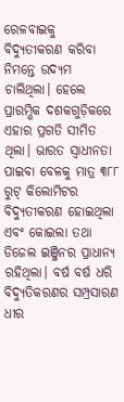ରେଳବାଇକୁ ବିଦ୍ୟୁତୀକରଣ କରିବା ନିମନ୍ତେ ଉଦ୍ୟମ ଚାଲିଥିଲା। ହେଲେ ପ୍ରାରମ୍ଭିକ ଦଶକଗୁଡ଼ିକରେ ଏହାର ପ୍ରଗତି ସୀମିତ ଥିଲା। ଭାରତ ସ୍ୱାଧୀନତା ପାଇବା ବେଳକୁ ମାତ୍ର ୩୮୮ ରୁଟ୍ କିଲୋମିଟର ବିଦ୍ୟୁତୀକରଣ ହୋଇଥିଲା ଏବଂ କୋଇଲା ତଥା ଡିଜେଲ ଇଞ୍ଜିନର ପ୍ରାଧାନ୍ୟ ରହିଥିଲା। ବର୍ଷ ବର୍ଷ ଧରି ବିଦ୍ୟୁତିକରଣର ସମ୍ପ୍ରସାରଣ ଧୀର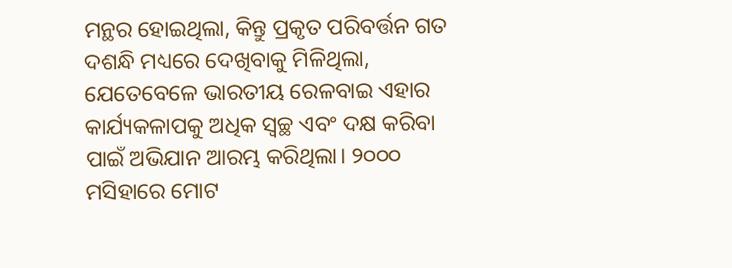ମନ୍ଥର ହୋଇଥିଲା, କିନ୍ତୁ ପ୍ରକୃତ ପରିବର୍ତ୍ତନ ଗତ ଦଶନ୍ଧି ମଧ୍ୟରେ ଦେଖିବାକୁ ମିଳିଥିଲା, ଯେତେବେଳେ ଭାରତୀୟ ରେଳବାଇ ଏହାର କାର୍ଯ୍ୟକଳାପକୁ ଅଧିକ ସ୍ୱଚ୍ଛ ଏବଂ ଦକ୍ଷ କରିବା ପାଇଁ ଅଭିଯାନ ଆରମ୍ଭ କରିଥିଲା। ୨୦୦୦ ମସିହାରେ ମୋଟ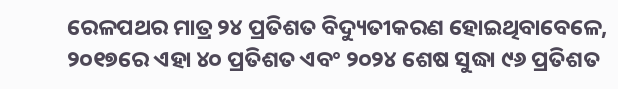ରେଳପଥର ମାତ୍ର ୨୪ ପ୍ରତିଶତ ବିଦ୍ୟୁତୀକରଣ ହୋଇଥିବାବେଳେ, ୨୦୧୭ରେ ଏହା ୪୦ ପ୍ରତିଶତ ଏବଂ ୨୦୨୪ ଶେଷ ସୁଦ୍ଧା ୯୬ ପ୍ରତିଶତ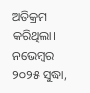ଅତିକ୍ରମ କରିଥିଲା।
ନଭେମ୍ବର ୨୦୨୫ ସୁଦ୍ଧା,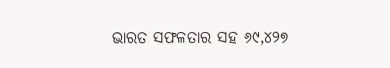ଭାରତ ସଫଳତାର ସହ ୬୯,୪୨୭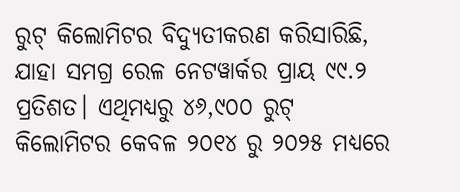ରୁଟ୍ କିଲୋମିଟର ବିଦ୍ୟୁତୀକରଣ କରିସାରିଛି, ଯାହା ସମଗ୍ର ରେଳ ନେଟୱାର୍କର ପ୍ରାୟ ୯୯.୨ ପ୍ରତିଶତ। ଏଥିମଧ୍ୟରୁ ୪୬,୯୦୦ ରୁଟ୍ କିଲୋମିଟର କେବଳ ୨୦୧୪ ରୁ ୨୦୨୫ ମଧ୍ୟରେ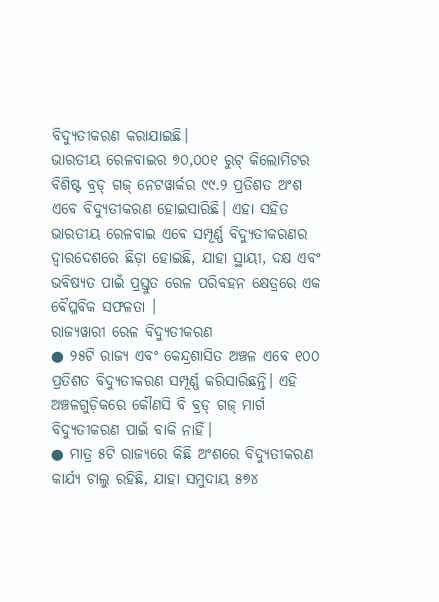ବିଦ୍ୟୁତୀକରଣ କରାଯାଇଛି।
ଭାରତୀୟ ରେଳବାଇର ୭୦,୦୦୧ ରୁଟ୍ କିଲୋମିଟର ବିଶିଷ୍ଟ ବ୍ରଡ୍ ଗଜ୍ ନେଟୱାର୍କର ୯୯.୨ ପ୍ରତିଶତ ଅଂଶ ଏବେ ବିଦ୍ୟୁତୀକରଣ ହୋଇସାରିଛି। ଏହା ସହିତ ଭାରତୀୟ ରେଳବାଇ ଏବେ ସମ୍ପୂର୍ଣ୍ଣ ବିଦ୍ୟୁତୀକରଣର ଦ୍ୱାରଦେଶରେ ଛିଡ଼ା ହୋଇଛି, ଯାହା ସ୍ଥାୟୀ, ଦକ୍ଷ ଏବଂ ଭବିଷ୍ୟତ ପାଇଁ ପ୍ରସ୍ତୁତ ରେଳ ପରିବହନ କ୍ଷେତ୍ରରେ ଏକ ବୈପ୍ଳବିକ ସଫଳତା ।
ରାଜ୍ୟୱାରୀ ରେଳ ବିଦ୍ୟୁତୀକରଣ
● ୨୫ଟି ରାଜ୍ୟ ଏବଂ କେନ୍ଦ୍ରଶାସିତ ଅଞ୍ଚଳ ଏବେ ୧୦୦ ପ୍ରତିଶତ ବିଦ୍ୟୁତୀକରଣ ସମ୍ପୂର୍ଣ୍ଣ କରିସାରିଛନ୍ତି। ଏହି ଅଞ୍ଚଳଗୁଡ଼ିକରେ କୌଣସି ବି ବ୍ରଡ୍ ଗଜ୍ ମାର୍ଗ ବିଦ୍ୟୁତୀକରଣ ପାଇଁ ବାକି ନାହିଁ।
● ମାତ୍ର ୫ଟି ରାଜ୍ୟରେ କିଛି ଅଂଶରେ ବିଦ୍ୟୁତୀକରଣ କାର୍ଯ୍ୟ ଚାଲୁ ରହିଛି, ଯାହା ସମୁଦାୟ ୫୭୪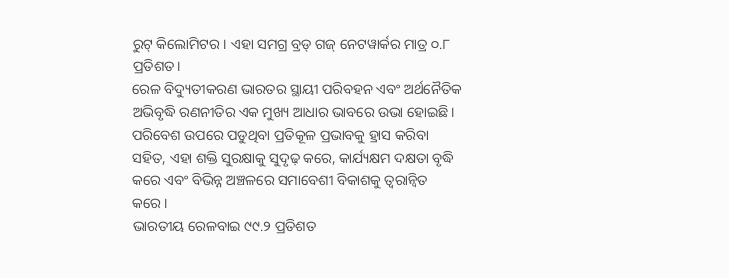ରୁଟ୍ କିଲୋମିଟର। ଏହା ସମଗ୍ର ବ୍ରଡ୍ ଗଜ୍ ନେଟୱାର୍କର ମାତ୍ର ୦.୮ ପ୍ରତିଶତ।
ରେଳ ବିଦ୍ୟୁତୀକରଣ ଭାରତର ସ୍ଥାୟୀ ପରିବହନ ଏବଂ ଅର୍ଥନୈତିକ ଅଭିବୃଦ୍ଧି ରଣନୀତିର ଏକ ମୁଖ୍ୟ ଆଧାର ଭାବରେ ଉଭା ହୋଇଛି। ପରିବେଶ ଉପରେ ପଡୁଥିବା ପ୍ରତିକୂଳ ପ୍ରଭାବକୁ ହ୍ରାସ କରିବା ସହିତ, ଏହା ଶକ୍ତି ସୁରକ୍ଷାକୁ ସୁଦୃଢ଼ କରେ, କାର୍ଯ୍ୟକ୍ଷମ ଦକ୍ଷତା ବୃଦ୍ଧି କରେ ଏବଂ ବିଭିନ୍ନ ଅଞ୍ଚଳରେ ସମାବେଶୀ ବିକାଶକୁ ତ୍ୱରାନ୍ୱିତ କରେ।
ଭାରତୀୟ ରେଳବାଇ ୯୯.୨ ପ୍ରତିଶତ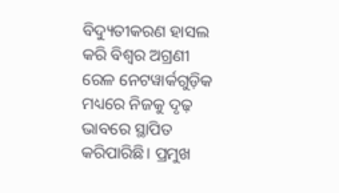ବିଦ୍ୟୁତୀକରଣ ହାସଲ କରି ବିଶ୍ୱର ଅଗ୍ରଣୀ ରେଳ ନେଟୱାର୍କଗୁଡ଼ିକ ମଧ୍ୟରେ ନିଜକୁ ଦୃଢ଼ ଭାବରେ ସ୍ଥାପିତ କରିପାରିଛି। ପ୍ରମୁଖ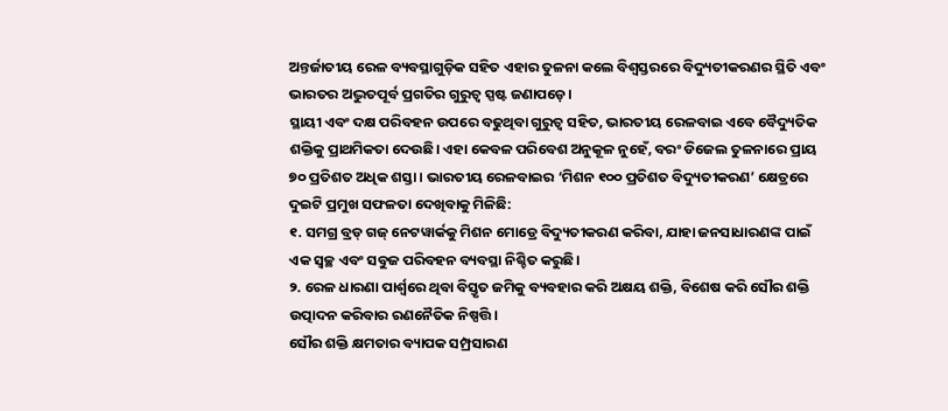ଅନ୍ତର୍ଜାତୀୟ ରେଳ ବ୍ୟବସ୍ଥାଗୁଡ଼ିକ ସହିତ ଏହାର ତୁଳନା କଲେ ବିଶ୍ୱସ୍ତରରେ ବିଦ୍ୟୁତୀକରଣର ସ୍ଥିତି ଏବଂ ଭାରତର ଅଦ୍ଭୁତପୂର୍ବ ପ୍ରଗତିର ଗୁରୁତ୍ୱ ସ୍ପଷ୍ଟ ଜଣାପଡ଼େ।
ସ୍ଥାୟୀ ଏବଂ ଦକ୍ଷ ପରିବହନ ଉପରେ ବଢୁଥିବା ଗୁରୁତ୍ୱ ସହିତ, ଭାରତୀୟ ରେଳବାଇ ଏବେ ବୈଦ୍ୟୁତିକ ଶକ୍ତିକୁ ପ୍ରାଥମିକତା ଦେଉଛି। ଏହା କେବଳ ପରିବେଶ ଅନୁକୂଳ ନୁହେଁ, ବରଂ ଡିଜେଲ ତୁଳନାରେ ପ୍ରାୟ ୭୦ ପ୍ରତିଶତ ଅଧିକ ଶସ୍ତା। ଭାରତୀୟ ରେଳବାଇର ‘ମିଶନ ୧୦୦ ପ୍ରତିଶତ ବିଦ୍ୟୁତୀକରଣ’ କ୍ଷେତ୍ରରେ ଦୁଇଟି ପ୍ରମୁଖ ସଫଳତା ଦେଖିବାକୁ ମିଳିଛି:
୧. ସମଗ୍ର ବ୍ରଡ୍ ଗଜ୍ ନେଟୱାର୍କକୁ ମିଶନ ମୋଡ୍ରେ ବିଦ୍ୟୁତୀକରଣ କରିବା, ଯାହା ଜନସାଧାରଣଙ୍କ ପାଇଁ ଏକ ସ୍ୱଚ୍ଛ ଏବଂ ସବୁଜ ପରିବହନ ବ୍ୟବସ୍ଥା ନିଶ୍ଚିତ କରୁଛି।
୨. ରେଳ ଧାରଣା ପାର୍ଶ୍ୱରେ ଥିବା ବିସ୍ତୃତ ଜମିକୁ ବ୍ୟବହାର କରି ଅକ୍ଷୟ ଶକ୍ତି, ବିଶେଷ କରି ସୌର ଶକ୍ତି ଉତ୍ପାଦନ କରିବାର ରଣନୈତିକ ନିଷ୍ପତ୍ତି।
ସୌର ଶକ୍ତି କ୍ଷମତାର ବ୍ୟାପକ ସମ୍ପ୍ରସାରଣ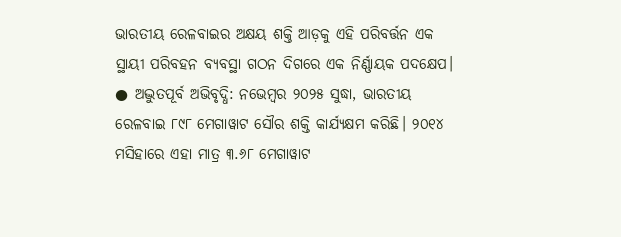ଭାରତୀୟ ରେଳବାଇର ଅକ୍ଷୟ ଶକ୍ତି ଆଡ଼କୁ ଏହି ପରିବର୍ତ୍ତନ ଏକ ସ୍ଥାୟୀ ପରିବହନ ବ୍ୟବସ୍ଥା ଗଠନ ଦିଗରେ ଏକ ନିର୍ଣ୍ଣାୟକ ପଦକ୍ଷେପ।
● ଅଦ୍ଭୁତପୂର୍ବ ଅଭିବୃଦ୍ଧି: ନଭେମ୍ବର ୨୦୨୫ ସୁଦ୍ଧା, ଭାରତୀୟ ରେଳବାଇ ୮୯୮ ମେଗାୱାଟ ସୌର ଶକ୍ତି କାର୍ଯ୍ୟକ୍ଷମ କରିଛି। ୨୦୧୪ ମସିହାରେ ଏହା ମାତ୍ର ୩.୬୮ ମେଗାୱାଟ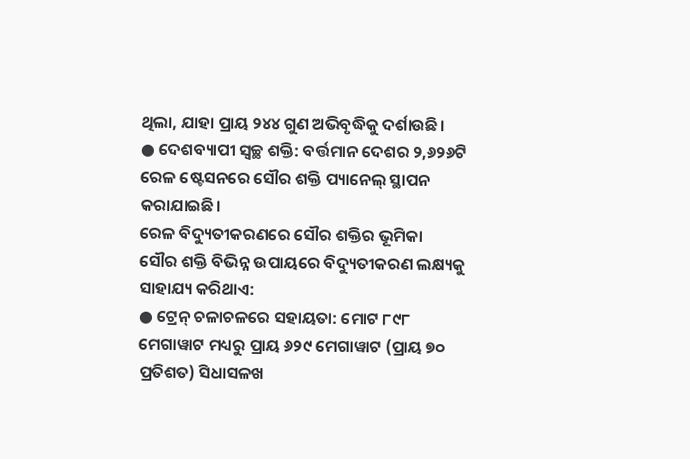ଥିଲା, ଯାହା ପ୍ରାୟ ୨୪୪ ଗୁଣ ଅଭିବୃଦ୍ଧିକୁ ଦର୍ଶାଉଛି।
● ଦେଶବ୍ୟାପୀ ସ୍ୱଚ୍ଛ ଶକ୍ତି: ବର୍ତ୍ତମାନ ଦେଶର ୨,୬୨୬ଟି ରେଳ ଷ୍ଟେସନରେ ସୌର ଶକ୍ତି ପ୍ୟାନେଲ୍ ସ୍ଥାପନ କରାଯାଇଛି।
ରେଳ ବିଦ୍ୟୁତୀକରଣରେ ସୌର ଶକ୍ତିର ଭୂମିକା
ସୌର ଶକ୍ତି ବିଭିନ୍ନ ଉପାୟରେ ବିଦ୍ୟୁତୀକରଣ ଲକ୍ଷ୍ୟକୁ ସାହାଯ୍ୟ କରିଥାଏ:
● ଟ୍ରେନ୍ ଚଳାଚଳରେ ସହାୟତା: ମୋଟ ୮୯୮ ମେଗାୱାଟ ମଧ୍ୟରୁ ପ୍ରାୟ ୬୨୯ ମେଗାୱାଟ (ପ୍ରାୟ ୭୦ ପ୍ରତିଶତ) ସିଧାସଳଖ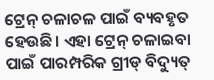ଟ୍ରେନ୍ ଚଳାଚଳ ପାଇଁ ବ୍ୟବହୃତ ହେଉଛି। ଏହା ଟ୍ରେନ୍ ଚଳାଇବା ପାଇଁ ପାରମ୍ପରିକ ଗ୍ରୀଡ୍ ବିଦ୍ୟୁତ୍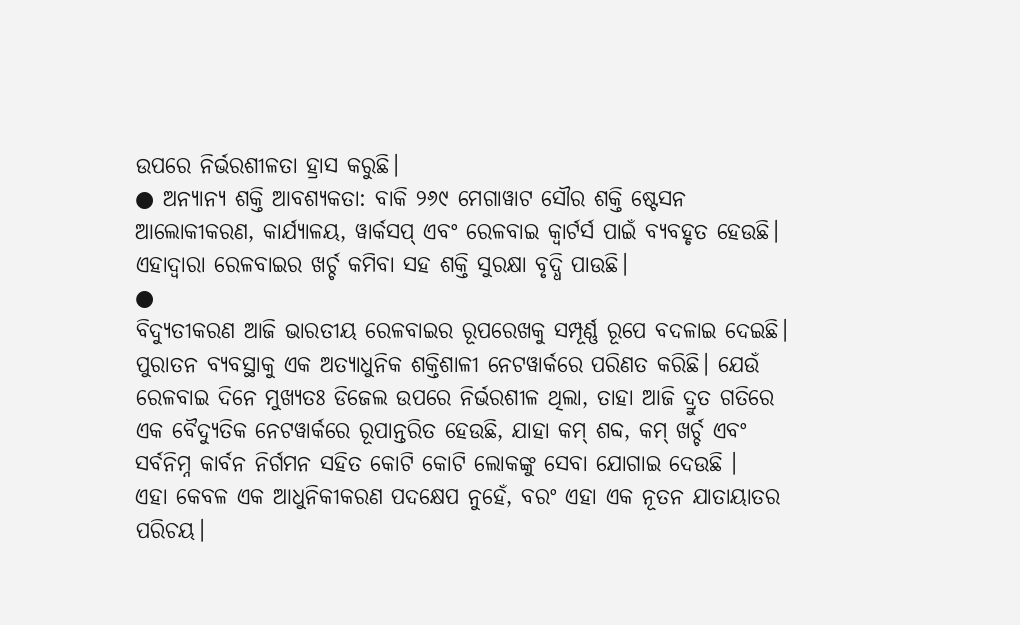ଉପରେ ନିର୍ଭରଶୀଳତା ହ୍ରାସ କରୁଛି।
● ଅନ୍ୟାନ୍ୟ ଶକ୍ତି ଆବଶ୍ୟକତା: ବାକି ୨୬୯ ମେଗାୱାଟ ସୌର ଶକ୍ତି ଷ୍ଟେସନ ଆଲୋକୀକରଣ, କାର୍ଯ୍ୟାଳୟ, ୱାର୍କସପ୍ ଏବଂ ରେଳବାଇ କ୍ୱାର୍ଟର୍ସ ପାଇଁ ବ୍ୟବହୃତ ହେଉଛି। ଏହାଦ୍ୱାରା ରେଳବାଇର ଖର୍ଚ୍ଚ କମିବା ସହ ଶକ୍ତି ସୁରକ୍ଷା ବୃଦ୍ଧି ପାଉଛି।
●
ବିଦ୍ୟୁତୀକରଣ ଆଜି ଭାରତୀୟ ରେଳବାଇର ରୂପରେଖକୁ ସମ୍ପୂର୍ଣ୍ଣ ରୂପେ ବଦଳାଇ ଦେଇଛି। ପୁରାତନ ବ୍ୟବସ୍ଥାକୁ ଏକ ଅତ୍ୟାଧୁନିକ ଶକ୍ତିଶାଳୀ ନେଟୱାର୍କରେ ପରିଣତ କରିଛି। ଯେଉଁ ରେଳବାଇ ଦିନେ ମୁଖ୍ୟତଃ ଡିଜେଲ ଉପରେ ନିର୍ଭରଶୀଳ ଥିଲା, ତାହା ଆଜି ଦ୍ରୁତ ଗତିରେ ଏକ ବୈଦ୍ୟୁତିକ ନେଟୱାର୍କରେ ରୂପାନ୍ତରିତ ହେଉଛି, ଯାହା କମ୍ ଶବ୍ଦ, କମ୍ ଖର୍ଚ୍ଚ ଏବଂ ସର୍ବନିମ୍ନ କାର୍ବନ ନିର୍ଗମନ ସହିତ କୋଟି କୋଟି ଲୋକଙ୍କୁ ସେବା ଯୋଗାଇ ଦେଉଛି ।
ଏହା କେବଳ ଏକ ଆଧୁନିକୀକରଣ ପଦକ୍ଷେପ ନୁହେଁ, ବରଂ ଏହା ଏକ ନୂତନ ଯାତାୟାତର ପରିଚୟ।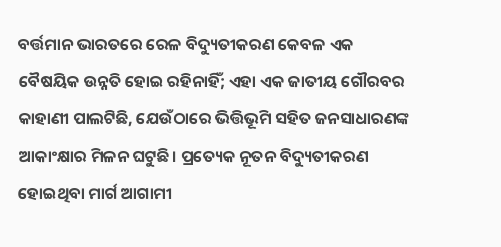ବର୍ତ୍ତମାନ ଭାରତରେ ରେଳ ବିଦ୍ୟୁତୀକରଣ କେବଳ ଏକ ବୈଷୟିକ ଉନ୍ନତି ହୋଇ ରହିନାହିଁ; ଏହା ଏକ ଜାତୀୟ ଗୌରବର କାହାଣୀ ପାଲଟିଛି, ଯେଉଁଠାରେ ଭିତ୍ତିଭୂମି ସହିତ ଜନସାଧାରଣଙ୍କ ଆକାଂକ୍ଷାର ମିଳନ ଘଟୁଛି। ପ୍ରତ୍ୟେକ ନୂତନ ବିଦ୍ୟୁତୀକରଣ ହୋଇଥିବା ମାର୍ଗ ଆଗାମୀ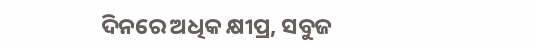ଦିନରେ ଅଧିକ କ୍ଷୀପ୍ର, ସବୁଜ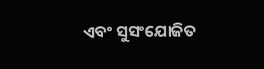ଏବଂ ସୁସଂଯୋଜିତ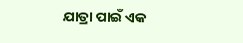ଯାତ୍ରା ପାଇଁ ଏକ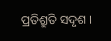ପ୍ରତିଶ୍ରୁତି ସଦୃଶ ।